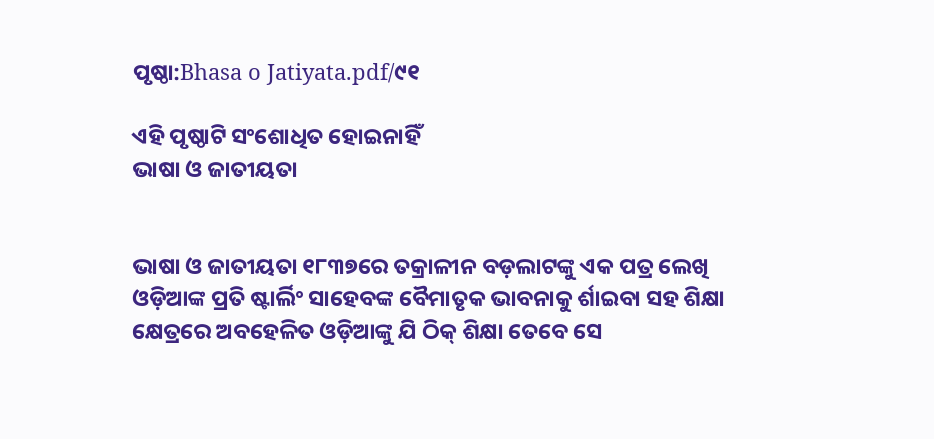ପୃଷ୍ଠା:Bhasa o Jatiyata.pdf/୯୧

ଏହି ପୃଷ୍ଠାଟି ସଂଶୋଧିତ ହୋଇନାହିଁ
ଭାଷା ଓ ଜାତୀୟତା


ଭାଷା ଓ ଜାତୀୟତା ୧୮୩୭ରେ ତକ୍ରାଳୀନ ବଡ଼ଲାଟଙ୍କୁ ଏକ ପତ୍ର ଲେଖି ଓଡ଼ିଆଙ୍କ ପ୍ରତି ଷ୍ଟାର୍ଲିଂ ସାହେବଙ୍କ ବୈମାତୃକ ଭାବନାକୁ ର୍ଶାଇବା ସହ ଶିକ୍ଷା କ୍ଷେତ୍ରରେ ଅବହେଳିତ ଓଡ଼ିଆଙ୍କୁ ଯି ଠିକ୍ ଶିକ୍ଷା ତେବେ ସେ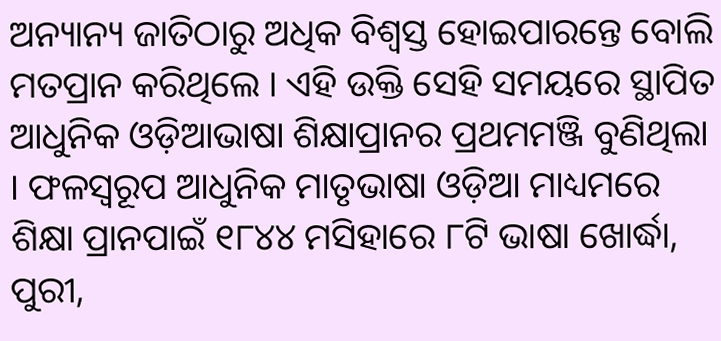ଅନ୍ୟାନ୍ୟ ଜାତିଠାରୁ ଅଧିକ ବିଶ୍ୱସ୍ତ ହୋଇପାରନ୍ତେ ବୋଲି ମତପ୍ରାନ କରିଥିଲେ । ଏହି ଉକ୍ତି ସେହି ସମୟରେ ସ୍ଥାପିତ ଆଧୁନିକ ଓଡ଼ିଆଭାଷା ଶିକ୍ଷାପ୍ରାନର ପ୍ରଥମମଞ୍ଜି ବୁଣିଥିଲା । ଫଳସ୍ୱରୂପ ଆଧୁନିକ ମାତୃଭାଷା ଓଡ଼ିଆ ମାଧ୍ୟମରେ ଶିକ୍ଷା ପ୍ରାନପାଇଁ ୧୮୪୪ ମସିହାରେ ୮ଟି ଭାଷା ଖୋର୍ଦ୍ଧା, ପୁରୀ,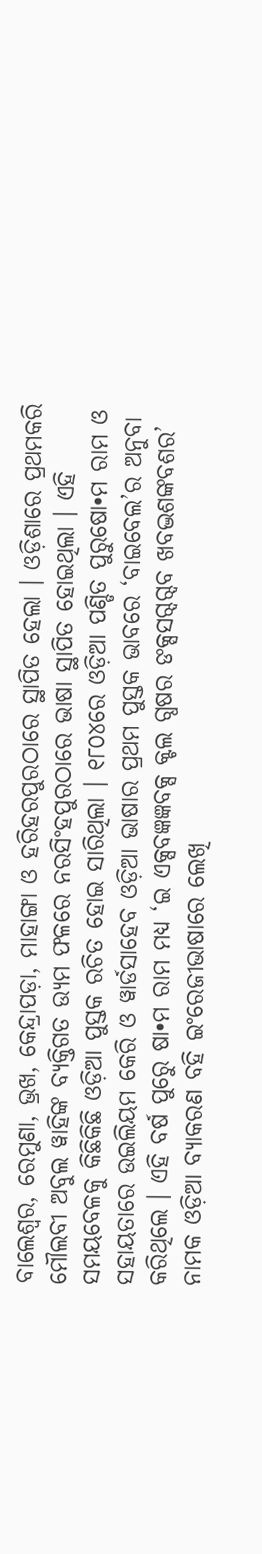ବାଲେଶ୍ୱର, ରେମୁଣା, ଭ୍ରଖ, କେନ୍ଦ୍ରାପଡ଼ା, ମାହାଙ୍ଗା ଓ ହରିହରପୁରଠାରେ ସ୍ଥାପିତ ହେଲା । ଓଡ଼ିଶାରେ ପ୍ରଥମକରି ମୌଲବୀ ଅବୁଲ ୱାହିଙ୍କ ବ୍ୟକ୍ତିଗତ ଉ୍ୟମ ଫଳରେ ନରସିଂହପୁରଠାରେ ଭାଷା ସ୍ଥାପିତ ହୋଇଥିଲା । ଏହି ସମୟବେଳକୁ କିଛିକିଛି ଓଡ଼ିଆ ପୁସ୍ତକ ରଚିତ ହୋଇ ସାରିଥିଲା । ୧୮୦୪ରେ ଓଡ଼ିଆ ପଣ୍ଡିତ ପୁରୁଷୋ•ମ ରାମ ଓ ସହାୟତାରେ ଉଇଲିୟମ କେରି ଓ ୱାର୍ଡସାହେବ ଓଡ଼ିଆ ଭାଷାର ପ୍ରଥମ ପୁସ୍ତକ ଭାବରେ ‘ବାଇବେଲ’ର ଅନୁବା କରିଥିଲେ । ଏହି ବର୍ଷ ପୁରେୁ ଷା•ମ ରାମ ମଧ୍ୟ ‘ଇ ଏକ୍ସବଜ୍ଞଜ୍ଞବକ୍ସ କ୍ଟଲ ଗ୍ଧଷର ଙକ୍ସସଗ୍ଦଗ୍ଦବ ଖବଦ୍ଭଶଙ୍କବଶର’ ନାମକ ଓଡ଼ିଆ ବ୍ୟାକରଣ ବହି ଇଂରେଜୀଭାଷାରେ ଲେଖି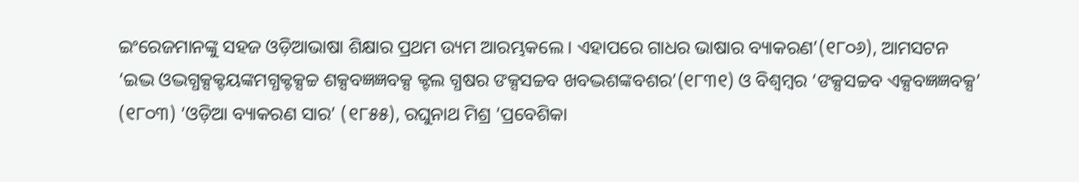ଇଂରେଜମାନଙ୍କୁ ସହଜ ଓଡ଼ିଆଭାଷା ଶିକ୍ଷାର ପ୍ରଥମ ଉ୍ୟମ ଆରମ୍ଭକଲେ । ଏହାପରେ ଗାଧର ଭାଷାର ବ୍ୟାକରଣ’(୧୮୦୬), ଆମସଟନ ‘ଇଦ୍ଭ ଓଦ୍ଭଗ୍ଧକ୍ସକ୍ଟୟଙ୍କମଗ୍ଧକ୍ଟକ୍ସଚ୍ଚ ଶକ୍ସବଜ୍ଞଜ୍ଞବକ୍ସ କ୍ଟଲ ଗ୍ଧଷର ଙକ୍ସସଚ୍ଚବ ଖବଦ୍ଭଶଙ୍କବଶର’(୧୮୩୧) ଓ ବିଶ୍ୱମ୍ବର ‘ଙକ୍ସସଚ୍ଚବ ଏକ୍ସବଜ୍ଞଜ୍ଞବକ୍ସ’ (୧୮୦୩) ‘ଓଡ଼ିଆ ବ୍ୟାକରଣ ସାର’ (୧୮୫୫), ରଘୁନାଥ ମିଶ୍ର ‘ପ୍ରବେଶିକା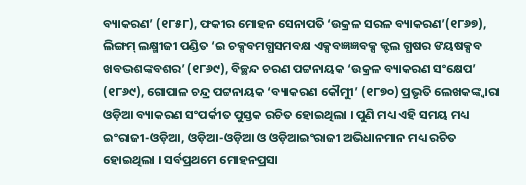ବ୍ୟାକରଣ’ (୧୮୫୮), ଫକୀର ମୋହନ ସେନାପତି ‘ଉକ୍ରଳ ସରଳ ବ୍ୟାକରଣ’(୧୮୬୭), ଲିଙ୍ଗମ୍ ଲକ୍ଷ୍ମୀଜୀ ପଣ୍ଡିତ ‘ଇ ଚକ୍ସବମଗ୍ଧସମବକ୍ଷ ଏକ୍ସବଜ୍ଞଜ୍ଞବକ୍ସ କ୍ଟଲ ଗ୍ଧଷର ଙୟଷକ୍ସବ ଖବଦ୍ଭଶଙ୍କବଶର’ (୧୮୬୯), ବିଚ୍ଛନ୍ଦ ଚରଣ ପଟ୍ଟନାୟକ ‘ଉକ୍ରଳ ବ୍ୟାକରଣ ସଂକ୍ଷେପ’ (୧୮୬୯), ଗୋପାଳ ଚନ୍ଦ୍ର ପଟ୍ଟନାୟକ ‘ବ୍ୟାକରଣ କୌମୁୀ’ (୧୮୭୦) ପ୍ରଭୃତି ଲେଖକଙ୍କ୍ୱାରା ଓଡ଼ିଆ ବ୍ୟାକରଣ ସଂପର୍କୀତ ପୁସ୍ତକ ରଚିତ ହୋଇଥିଲା । ପୁଣି ମଧ୍ୟ ଏହି ସମୟ ମଧ୍ୟ ଇଂରାଜୀ-ଓଡ଼ିଆ, ଓଡ଼ିଆ-ଓଡ଼ିଆ ଓ ଓଡ଼ିଆଇଂରାଜୀ ଅଭିଧାନମାନ ମଧ୍ୟ ରଚିତ ହୋଇଥିଲା । ସର୍ବପ୍ରଥମେ ମୋହନପ୍ରସା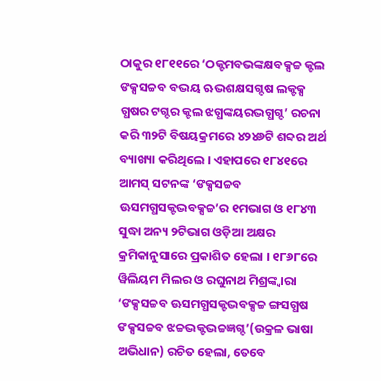ଠାକୁର ୧୮୧୧ରେ ‘ଠକ୍ଟମବଭଙ୍କକ୍ଷବକ୍ସଚ୍ଚ କ୍ଟଲ ଙକ୍ସସଚ୍ଚବ ବଦ୍ଭୟ ଋଦ୍ଭଶକ୍ଷସଗ୍ଦଷ ଲକ୍ଟକ୍ସ ଗ୍ଧଷର ଟଗ୍ଦର କ୍ଟଲ ଝଗ୍ଧଙ୍କୟରଦ୍ଭଗ୍ଧଗ୍ଦ’ ରଚନା କରି ୩୨ଟି ବିଷୟକ୍ରମରେ ୪୨୪୬ଟି ଶବ୍ଦର ଅର୍ଥ ବ୍ୟାଖ୍ୟା କରିଥିଲେ । ଏହାପରେ ୧୮୪୧ରେ ଆମସ୍ ସଟନଙ୍କ ‘ଙକ୍ସସଚ୍ଚବ ଊସମଗ୍ଧସକ୍ଟଦ୍ଭବକ୍ସଚ୍ଚ’ର ୧ମଭାଗ ଓ ୧୮୪୩ ସୁଦ୍ଧା ଅନ୍ୟ ୨ଟିଭାଗ ଓଡ଼ିଆ ଅକ୍ଷର କ୍ରମିକାନୁସାରେ ପ୍ରକାଶିତ ହେଲା । ୧୮୬୮ରେ ୱିଲିୟମ ମିଲର ଓ ରଘୁନାଥ ମିଶ୍ରଙ୍କ୍ୱାରା ‘ଙକ୍ସସଚ୍ଚବ ଊସମଗ୍ଧସକ୍ଟଦ୍ଭବକ୍ସଚ୍ଚ ଙ୍ଗସଗ୍ଧଷ ଙକ୍ସସଚ୍ଚବ ଝଚ୍ଚଦ୍ଭକ୍ଟଦ୍ଭଚ୍ଚଜ୍ଞଗ୍ଦ’(ଉକ୍ରଳ ଭାଷା ଅଭିଧାନ) ରଚିତ ହେଲା, ତେବେ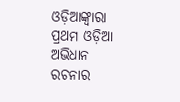ଓଡ଼ିଆଙ୍କ୍ୱାରା ପ୍ରଥମ ଓଡ଼ିଆ ଅଭିଧାନ ରଚନାର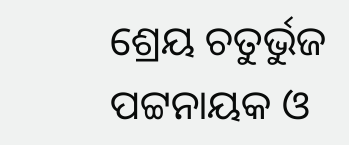ଶ୍ରେୟ ଚତୁର୍ଭୁଜ ପଟ୍ଟନାୟକ ଓ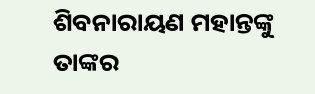ଶିବନାରାୟଣ ମହାନ୍ତଙ୍କୁ ତାଙ୍କର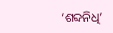‘ଶବ୍ଦନିଧି’